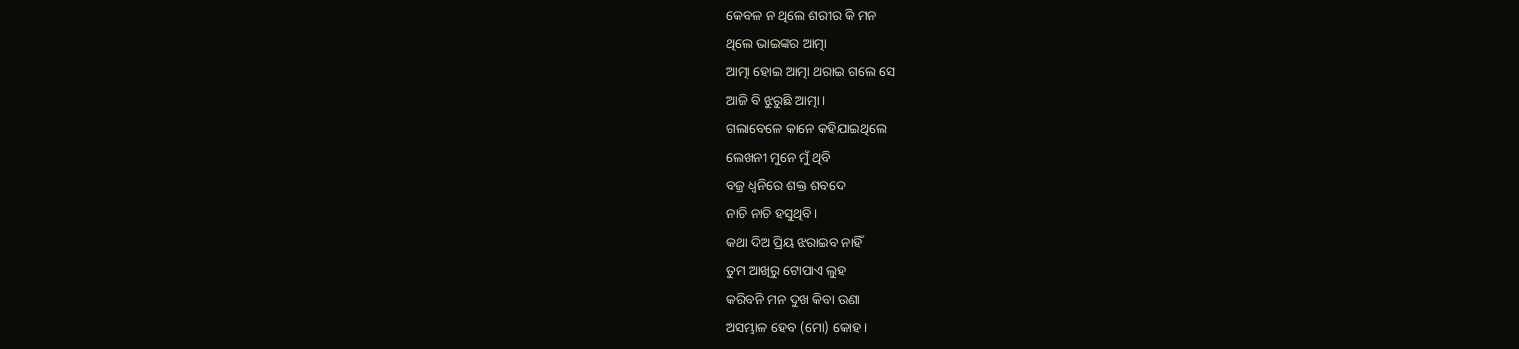କେବଳ ନ ଥିଲେ ଶରୀର କି ମନ
ଥିଲେ ଭାଇଙ୍କର ଆତ୍ମା
ଆତ୍ମା ହୋଇ ଆତ୍ମା ଥରାଇ ଗଲେ ସେ
ଆଜି ବି ଝୁରୁଛି ଆତ୍ମା।
ଗଲାବେଳେ କାନେ କହିଯାଇଥିଲେ
ଲେଖନୀ ମୁନେ ମୁଁ ଥିବି
ବଜ୍ର ଧ୍ୱନିରେ ଶକ୍ତ ଶବଦେ
ନାଚି ନାଚି ହସୁଥିବି।
କଥା ଦିଅ ପ୍ରିୟ ଝରାଇବ ନାହିଁ
ତୁମ ଆଖିରୁ ଟୋପାଏ ଲୁହ
କରିବନି ମନ ଦୁଖ କିବା ଉଣା
ଅସମ୍ଭାଳ ହେବ (ମୋ) କୋହ।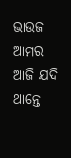ଭାଉଜ ଆମର ଆଜି ଯଦି ଥାନ୍ତେ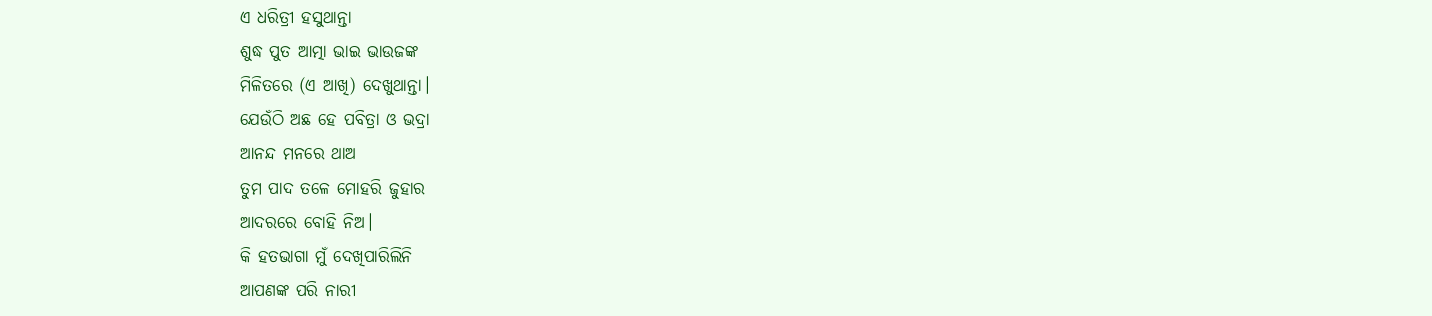ଏ ଧରିତ୍ରୀ ହସୁଥାନ୍ତା
ଶୁଦ୍ଧ ପୁତ ଆତ୍ମା ଭାଇ ଭାଉଜଙ୍କ
ମିଳିତରେ (ଏ ଆଖି) ଦେଖୁଥାନ୍ତା।
ଯେଉଁଠି ଅଛ ହେ ପବିତ୍ରା ଓ ଭଦ୍ରା
ଆନନ୍ଦ ମନରେ ଥାଅ
ତୁମ ପାଦ ତଳେ ମୋହରି ଜୁହାର
ଆଦରରେ ବୋହି ନିଅ।
କି ହତଭାଗା ମୁଁ ଦେଖିପାରିଲିନି
ଆପଣଙ୍କ ପରି ନାରୀ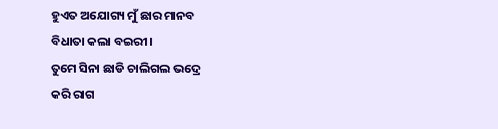ହୁଏତ ଅଯୋଗ୍ୟ ମୁଁ ଛାର ମାନବ
ବିଧାତା କଲା ବଇରୀ।
ତୁମେ ସିନା ଛାଡି ଚାଲିଗଲ ଭଦ୍ରେ
କରି ରାଗ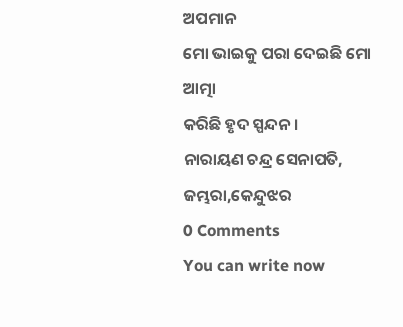ଅପମାନ
ମୋ ଭାଇକୁ ପରା ଦେଇଛି ମୋ ଆତ୍ମା
କରିଛି ହୃଦ ସ୍ପନ୍ଦନ।
ନାରାୟଣ ଚନ୍ଦ୍ର ସେନାପତି, ଜମ୍ଭରା,କେନ୍ଦୁଝର
0 Comments
You can write now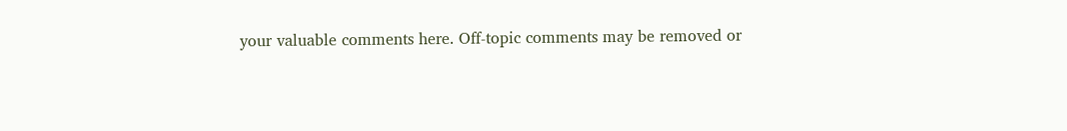your valuable comments here. Off-topic comments may be removed or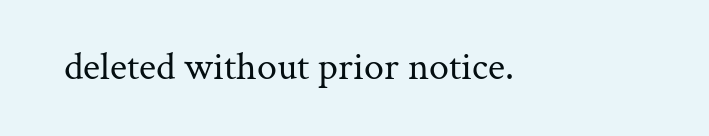deleted without prior notice.